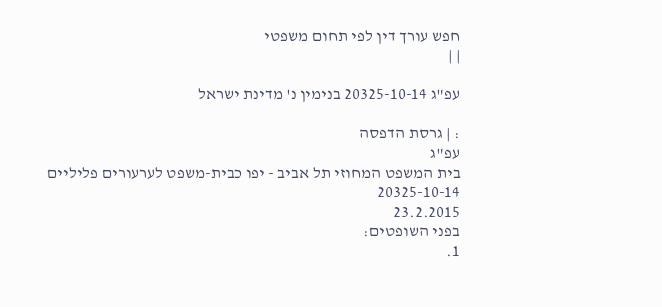חפש עורך דין לפי תחום משפטי
| |

עפ"ג 20325-10-14 בנימין נ' מדינת ישראל

: | גרסת הדפסה
עפ"ג
בית המשפט המחוזי תל אביב - יפו כבית-משפט לערעורים פליליים
20325-10-14
23.2.2015
בפני השופטים:
1.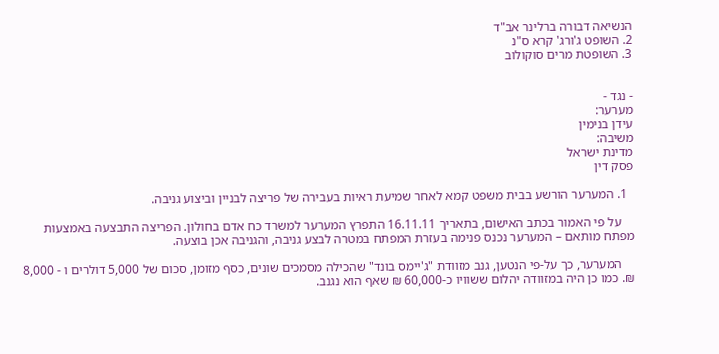הנשיאה דבורה ברלינר אב"ד
2. השופט ג'ורג' קרא ס"נ
3. השופטת מרים סוקולוב


- נגד -
מערער:
עידן בנימין
משיבה:
מדינת ישראל
פסק דין

  1. המערער הורשע בבית משפט קמא לאחר שמיעת ראיות בעבירה של פריצה לבניין וביצוע גניבה.

    על פי האמור בכתב האישום, בתאריך 16.11.11 התפרץ המערער למשרד כח אדם בחולון. הפריצה התבצעה באמצעות מפתח מותאם – המערער נכנס פנימה בעזרת המפתח במטרה לבצע גניבה, והגניבה אכן בוצעה.

    המערער, כך על-פי הנטען, גנב מזוודת "ג'יימס בונד" שהכילה מסמכים שונים, כסף מזומן, סכום של 5,000 דולרים ו - 8,000 ₪. כמו כן היה במזוודה יהלום ששוויו כ-60,000 ₪ שאף הוא נגנב.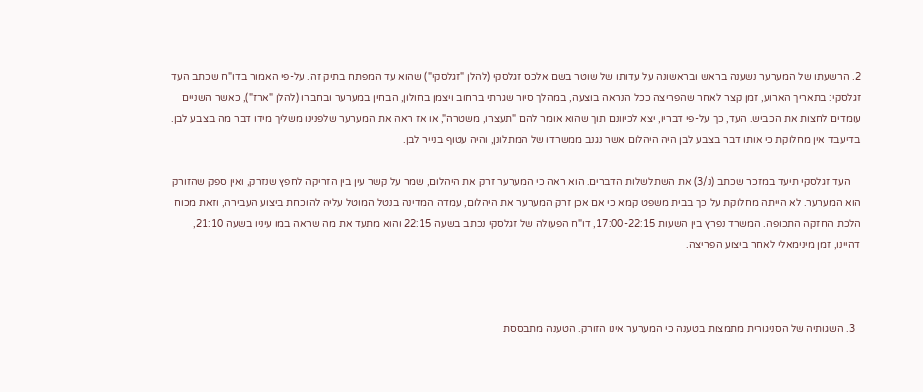2. הרשעתו של המערער נשענה בראש ובראשונה על עדותו של שוטר בשם אלכס זגלסקי (להלן "זגלסקי") שהוא עד המפתח בתיק זה. על-פי האמור בדו"ח שכתב העד זגלסקי: בתאריך הארוע, זמן קצר לאחר שהפריצה ככל הנראה בוצעה, במהלך סיור שגרתי ברחוב ויצמן בחולון, הבחין במערער ובחברו (להלן "ארז"), כאשר השניים עומדים לחצות את הכביש. העד, כך על-פי דבריו, יצא לכיוונם תוך שהוא אומר להם "תעצרו, משטרה", או אז ראה את המערער שלפנינו משליך מידו דבר מה בצבע לבן. בדיעבד אין מחלוקת כי אותו דבר בצבע לבן היה היהלום אשר נגנב ממשרדו של המתלונן, והיה עטוף בנייר לבן.

    העד זגלסקי תיעד במזכר שכתב (נ/3) את השתלשלות הדברים. הוא ראה כי המערער זרק את היהלום, שמר על קשר עין בין הזריקה לחפץ שנזרק, ואין ספק שהזורק הוא המערער. לא הייתה מחלוקת על כך בבית משפט קמא כי אם אכן זרק המערער את היהלום, עמדה המדינה בנטל המוטל עליה להוכחת ביצוע העבירה, וזאת מכוח הלכת החזקה התכופה. המשרד נפרץ בין השעות 17:00-22:15, דו"ח הפעולה של זגלסקי נכתב בשעה 22:15 והוא מתעד את מה שראה במו עיניו בשעה 21:10, דהיינו, זמן מינימאלי לאחר ביצוע הפריצה.



  3. השגותיה של הסניגורית מתמצות בטענה כי המערער אינו הזורק. הטענה מתבססת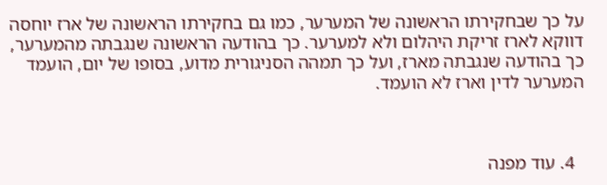על כך שבחקירתו הראשונה של המערער, כמו גם בחקירתו הראשונה של ארז יוחסה דווקא לארז זריקת היהלום ולא למערער. כך בהודעה הראשונה שנגבתה מהמערער, כך בהודעה שנגבתה מארז, ועל כך תמהה הסניגורית מדוע, בסופו של יום, הועמד המערער לדין וארז לא הועמד.



  4. עוד מפנה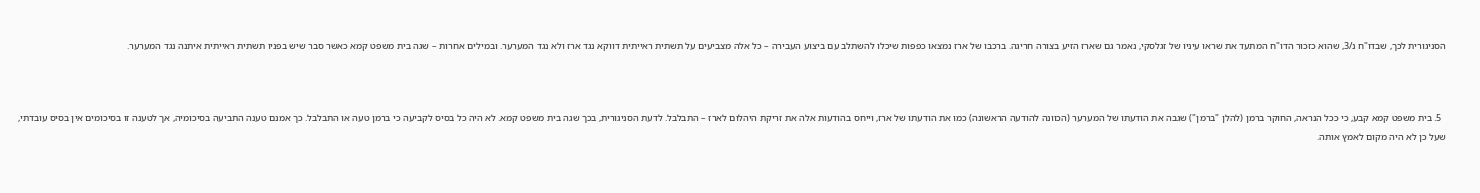הסניגורית לכך, שבדו"ח נ/3, שהוא כזכור הדו"ח המתעד את שראו עיניו של זגלסקי, נאמר גם שארז הזיע בצורה חריגה. ברכבו של ארז נמצאו כפפות שיכלו להשתלב עם ביצוע העבירה – כל אלה מצביעים על תשתית ראייתית דווקא נגד ארז ולא נגד המערער. ובמילים אחרות – שגה בית משפט קמא כאשר סבר שיש בפניו תשתית ראייתית איתנה נגד המערער.



  5. בית משפט קמא קבע, כי ככל הנראה, החוקר ברמן (להלן "ברמן") שגבה את הודעתו של המערער (הכוונה להודעה הראשונה) כמו את הודעתו של ארז, וייחס בהודעות אלה את זריקת היהלום לארז – התבלבל. לדעת הסניגורית, בכך שגה בית משפט קמא. לא היה כל בסיס לקביעה כי ברמן טעה או התבלבל. כך אמנם טענה התביעה בסיכומיה, אך לטענה זו בסיכומים אין בסיס עובדתי, שעל כן לא היה מקום לאמץ אותה.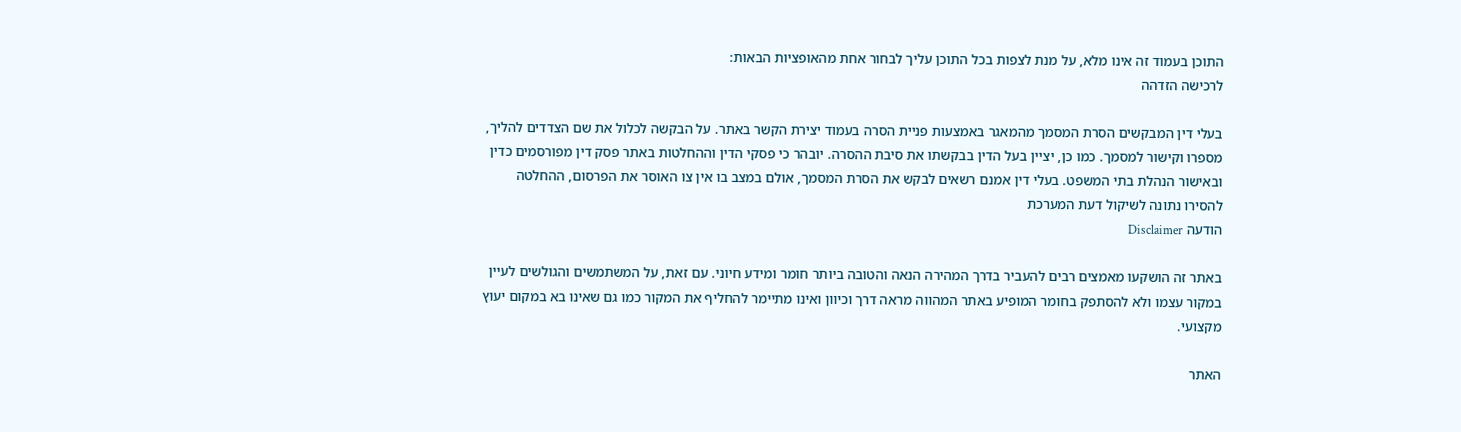התוכן בעמוד זה אינו מלא, על מנת לצפות בכל התוכן עליך לבחור אחת מהאופציות הבאות:
לרכישה הזדהה

בעלי דין המבקשים הסרת המסמך מהמאגר באמצעות פניית הסרה בעמוד יצירת הקשר באתר. על הבקשה לכלול את שם הצדדים להליך, מספרו וקישור למסמך. כמו כן, יציין בעל הדין בבקשתו את סיבת ההסרה. יובהר כי פסקי הדין וההחלטות באתר פסק דין מפורסמים כדין ובאישור הנהלת בתי המשפט. בעלי דין אמנם רשאים לבקש את הסרת המסמך, אולם במצב בו אין צו האוסר את הפרסום, ההחלטה להסירו נתונה לשיקול דעת המערכת
הודעה Disclaimer

באתר זה הושקעו מאמצים רבים להעביר בדרך המהירה הנאה והטובה ביותר חומר ומידע חיוני. עם זאת, על המשתמשים והגולשים לעיין במקור עצמו ולא להסתפק בחומר המופיע באתר המהווה מראה דרך וכיוון ואינו מתיימר להחליף את המקור כמו גם שאינו בא במקום יעוץ מקצועי.

האתר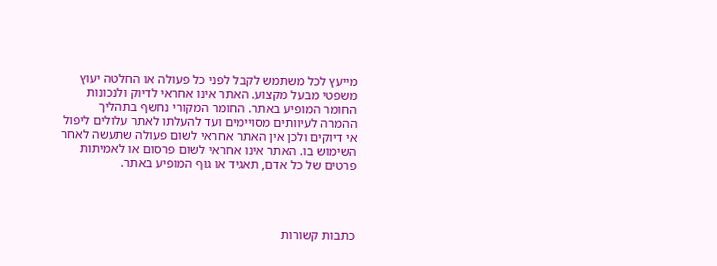מייעץ לכל משתמש לקבל לפני כל פעולה או החלטה יעוץ משפטי מבעל מקצוע. האתר אינו אחראי לדיוק ולנכונות החומר המופיע באתר. החומר המקורי נחשף בתהליך ההמרה לעיוותים מסויימים ועד להעלתו לאתר עלולים ליפול אי דיוקים ולכן אין האתר אחראי לשום פעולה שתעשה לאחר השימוש בו. האתר אינו אחראי לשום פרסום או לאמיתות פרטים של כל אדם, תאגיד או גוף המופיע באתר.




כתבות קשורות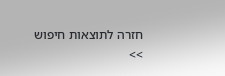חזרה לתוצאות חיפוש >>